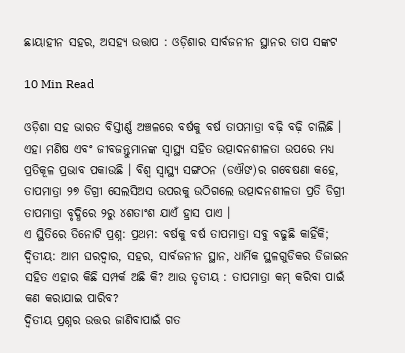ଛାୟାହୀନ ସହର, ଅସହ୍ୟ ଉତ୍ତାପ : ଓଡ଼ିଶାର ସାର୍ବଜନୀନ ସ୍ଥାନର ତାପ ସଙ୍କଟ

10 Min Read

ଓଡ଼ିଶା ସହ ଭାରତ ବିସ୍ତୀର୍ଣ୍ଣ ଅଞ୍ଚଳରେ ବର୍ଷକୁ ବର୍ଷ ତାପମାତ୍ରା ବଢ଼ି ବଢ଼ି ଚାଲିଛି । ଏହା ମଣିଷ ଏବଂ ଜୀବଜନ୍ତୁମାନଙ୍କ ସ୍ୱାସ୍ଥ୍ୟ ସହିତ ଉତ୍ପାଦନଶୀଳତା ଉପରେ ମଧ୍ୟ ପ୍ରତିକୂଳ ପ୍ରଭାବ ପକାଉଛି । ବିଶ୍ୱ ସ୍ୱାସ୍ଥ୍ୟ ସଙ୍ଗଠନ (ଡଐଙ)ର ଗବେଷଣା କହେ, ତାପମାତ୍ରା ୨୭ ଡିଗ୍ରୀ ସେଲସିଅସ ଉପରକୁ ଉଠିଗଲେ ଉତ୍ପାଦନଶୀଳତା ପ୍ରତି ଡିଗ୍ରୀ ତାପମାତ୍ରା ବୃଦ୍ଧିରେ ୨ରୁ ୪ଶତାଂଶ ଯାଏଁ ହ୍ରାସ ପାଏ ।
ଏ ସ୍ଥିତିରେ ତିନୋଟି ପ୍ରଶ୍ନ: ପ୍ରଥମ: ବର୍ଷକୁ ବର୍ଷ ତାପମାତ୍ରା ସବୁ ବଢୁଛି କାହିଁକି; ଦ୍ୱିତୀୟ: ଆମ ଘରଦ୍ୱାର, ସହର, ସାର୍ବଜନୀନ ସ୍ଥାନ, ଧାର୍ମିକ ସ୍ଥଳଗୁଡିକର ଡିଜାଇନ ସହିତ ଏହାର କିଛି ସମ୍ପର୍କ ଅଛି କି? ଆଉ ତୃତୀୟ : ତାପମାତ୍ରା କମ୍ କରିବା ପାଇଁ କଣ କରାଯାଇ ପାରିବ?
ଦ୍ୱିତୀୟ ପ୍ରଶ୍ନର ଉତ୍ତର ଜାଣିବାପାଇଁ ଗତ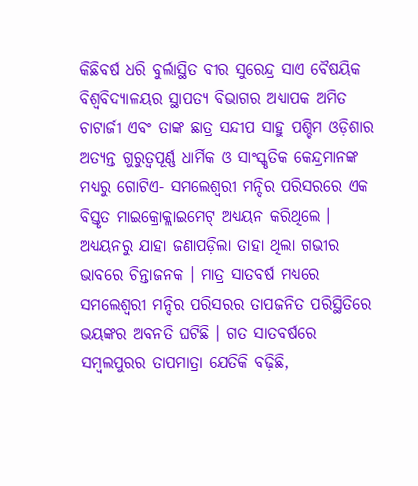କିଛିବର୍ଷ ଧରି ବୁର୍ଲାସ୍ଥିତ ବୀର ସୁରେନ୍ଦ୍ର ସାଏ ବୈଷୟିକ ବିଶ୍ୱବିଦ୍ୟାଳୟର ସ୍ଥାପତ୍ୟ ବିଭାଗର ଅଧ୍ୟାପକ ଅମିତ ଚାଟାର୍ଜୀ ଏବଂ ତାଙ୍କ ଛାତ୍ର ସନ୍ଦୀପ ସାହୁ ପଶ୍ଚିମ ଓଡ଼ିଶାର ଅତ୍ୟନ୍ତ ଗୁରୁତ୍ୱପୂର୍ଣ୍ଣ ଧାର୍ମିକ ଓ ସାଂସ୍କୃତିକ କେନ୍ଦ୍ରମାନଙ୍କ ମଧ୍ୟରୁ ଗୋଟିଏ- ସମଲେଶ୍ୱରୀ ମନ୍ଦିର ପରିସରରେ ଏକ ବିସ୍ତୃତ ମାଇକ୍ରୋକ୍ଲାଇମେଟ୍ ଅଧ୍ୟୟନ କରିଥିଲେ । ଅଧ୍ୟୟନରୁ ଯାହା ଜଣାପଡ଼ିଲା ତାହା ଥିଲା ଗଭୀର ଭାବରେ ଚିନ୍ତାଜନକ । ମାତ୍ର ସାତବର୍ଷ ମଧ୍ୟରେ ସମଲେଶ୍ୱରୀ ମନ୍ଦିର ପରିସରର ତାପଜନିତ ପରିସ୍ଥିତିରେ ଭୟଙ୍କର ଅବନତି ଘଟିଛି । ଗତ ସାତବର୍ଷରେ ସମ୍ବଲପୁରର ତାପମାତ୍ରା ଯେତିକି ବଢ଼ିଛି,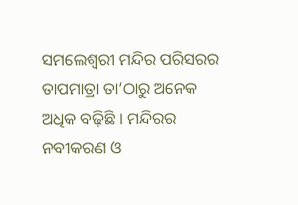ସମଲେଶ୍ୱରୀ ମନ୍ଦିର ପରିସରର ତାପମାତ୍ରା ତା’ଠାରୁ ଅନେକ ଅଧିକ ବଢ଼ିଛି । ମନ୍ଦିରର ନବୀକରଣ ଓ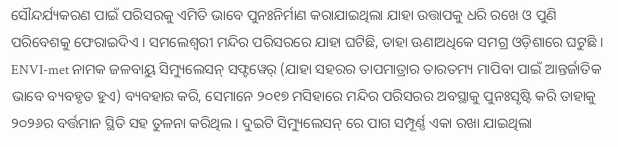ସୌନ୍ଦର୍ଯ୍ୟକରଣ ପାଇଁ ପରିସରକୁ ଏମିତି ଭାବେ ପୁନଃନିର୍ମାଣ କରାଯାଇଥିଲା ଯାହା ଉତ୍ତାପକୁ ଧରି ରଖେ ଓ ପୁଣି ପରିବେଶକୁ ଫେରାଇଦିଏ । ସମଲେଶ୍ୱରୀ ମନ୍ଦିର ପରିସରରେ ଯାହା ଘଟିଛି, ତାହା ଊଣାଅଧିକେ ସମଗ୍ର ଓଡ଼ିଶାରେ ଘଟୁଛି ।
ENVI-met ନାମକ ଜଳବାୟୁ ସିମ୍ୟୁଲେସନ୍ ସଫ୍ଟୱେର୍ (ଯାହା ସହରର ତାପମାତ୍ରାର ତାରତମ୍ୟ ମାପିବା ପାଇଁ ଆନ୍ତର୍ଜାତିକ ଭାବେ ବ୍ୟବହୃତ ହୁଏ) ବ୍ୟବହାର କରି, ସେମାନେ ୨୦୧୭ ମସିହାରେ ମନ୍ଦିର ପରିସରର ଅବସ୍ଥାକୁ ପୁନଃସୃଷ୍ଟି କରି ତାହାକୁ ୨୦୨୬ର ବର୍ତ୍ତମାନ ସ୍ଥିତି ସହ ତୁଳନା କରିଥିଲ । ଦୁଇଟି ସିମ୍ୟୁଲେସନ୍ ରେ ପାଗ ସମ୍ପୂର୍ଣ୍ଣ ଏକା ରଖା ଯାଇଥିଲା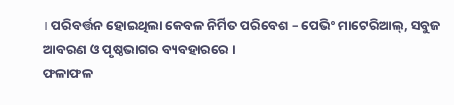। ପରିବର୍ତ୍ତନ ହୋଇଥିଲା କେବଳ ନିର୍ମିତ ପରିବେଶ – ପେଭିଂ ମାଟେରିଆଲ୍, ସବୁଜ ଆବରଣ ଓ ପୃଷ୍ଠଭାଗର ବ୍ୟବହାରରେ ।
ଫଳାଫଳ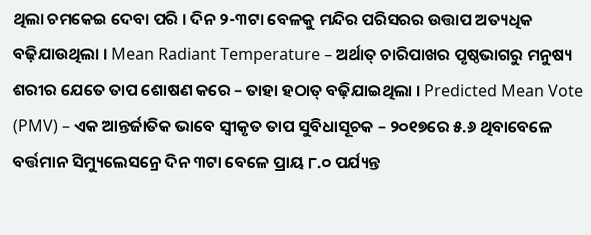ଥିଲା ଚମକେଇ ଦେବା ପରି । ଦିନ ୨-୩ଟା ବେଳକୁ ମନ୍ଦିର ପରିସରର ଉତ୍ତାପ ଅତ୍ୟଧିକ ବଢ଼ିଯାଉଥିଲା । Mean Radiant Temperature – ଅର୍ଥାତ୍ ଚାରିପାଖର ପୃଷ୍ଠଭାଗରୁ ମନୁଷ୍ୟ ଶରୀର ଯେତେ ତାପ ଶୋଷଣ କରେ – ତାହା ହଠାତ୍ ବଢ଼ିଯାଇଥିଲା । Predicted Mean Vote (PMV) – ଏକ ଆନ୍ତର୍ଜାତିକ ଭାବେ ସ୍ୱୀକୃତ ତାପ ସୁବିଧାସୂଚକ – ୨୦୧୭ରେ ୫.୬ ଥିବାବେଳେ ବର୍ତ୍ତମାନ ସିମ୍ୟୁଲେସନ୍ରେ ଦିନ ୩ଟା ବେଳେ ପ୍ରାୟ ୮.୦ ପର୍ଯ୍ୟନ୍ତ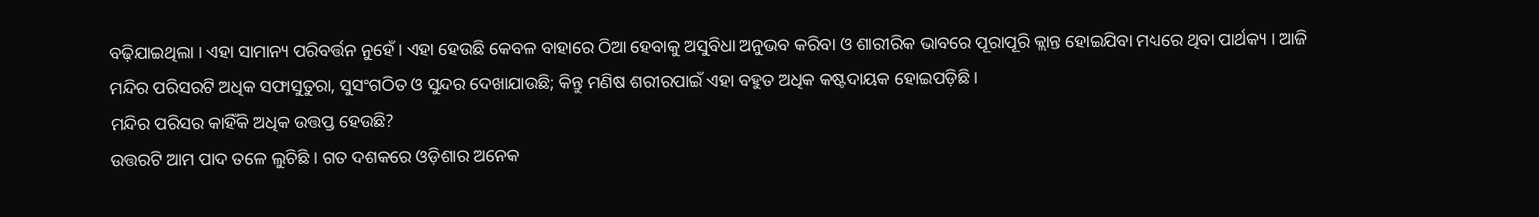ବଢ଼ିଯାଇଥିଲା । ଏହା ସାମାନ୍ୟ ପରିବର୍ତ୍ତନ ନୁହେଁ । ଏହା ହେଉଛି କେବଳ ବାହାରେ ଠିଆ ହେବାକୁ ଅସୁବିଧା ଅନୁଭବ କରିବା ଓ ଶାରୀରିକ ଭାବରେ ପୂରାପୂରି କ୍ଲାନ୍ତ ହୋଇଯିବା ମଧ୍ୟରେ ଥିବା ପାର୍ଥକ୍ୟ । ଆଜି ମନ୍ଦିର ପରିସରଟି ଅଧିକ ସଫାସୁତୁରା, ସୁସଂଗଠିତ ଓ ସୁନ୍ଦର ଦେଖାଯାଉଛି; କିନ୍ତୁ ମଣିଷ ଶରୀରପାଇଁ ଏହା ବହୁତ ଅଧିକ କଷ୍ଟଦାୟକ ହୋଇପଡ଼ିଛି ।
ମନ୍ଦିର ପରିସର କାହିଁକି ଅଧିକ ଉତ୍ତପ୍ତ ହେଉଛି?
ଉତ୍ତରଟି ଆମ ପାଦ ତଳେ ଲୁଚିଛି । ଗତ ଦଶକରେ ଓଡ଼ିଶାର ଅନେକ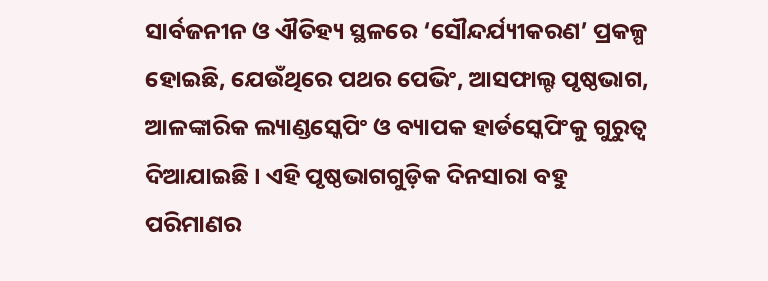ସାର୍ବଜନୀନ ଓ ଐତିହ୍ୟ ସ୍ଥଳରେ ‘ସୌନ୍ଦର୍ଯ୍ୟୀକରଣ’ ପ୍ରକଳ୍ପ ହୋଇଛି, ଯେଉଁଥିରେ ପଥର ପେଭିଂ, ଆସଫାଲ୍ଟ ପୃଷ୍ଠଭାଗ, ଆଳଙ୍କାରିକ ଲ୍ୟାଣ୍ଡସ୍କେପିଂ ଓ ବ୍ୟାପକ ହାର୍ଡସ୍କେପିଂକୁ ଗୁରୁତ୍ୱ ଦିଆଯାଇଛି । ଏହି ପୃଷ୍ଠଭାଗଗୁଡ଼ିକ ଦିନସାରା ବହୁ ପରିମାଣର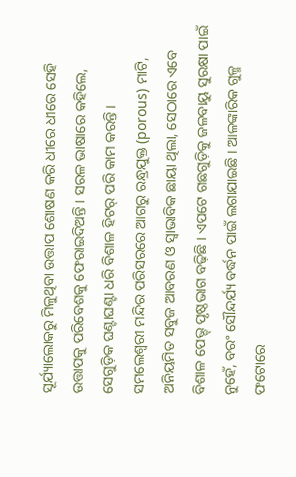ସୂର୍ଯ୍ୟାଲୋକରୁ ମିଳୁଥିବା ଉତ୍ତାପ ଶୋଷଣ କରି ଧୀରେ ଧୀରେ ସେହି ଉତ୍ତାପକୁ ପରିବେଶକୁ ଫେରାଇଦିଅନ୍ତି । ସରଳ ଭାଷାରେ କହିଲେ, ସେଗୁଡ଼ିକ ଘଣ୍ଟାଘଣ୍ଟା ଧରି ବିଶାଳ ହିଟର୍ ପରି କାମ କରନ୍ତି ।
ସମଲେଶ୍ୱରୀ ମନ୍ଦିର ପରିସରରେ ଆଗରୁ ରନ୍ଧ୍ରଯୁକ୍ତ (porous) ମାଟି, ଅନିୟମିତ ସବୁଜ ଆବରଣ ଓ ସ୍ୱାଭାବିକ ଛାୟା ଥିଲା, ସେଠାରେ ଏବେ ବିଶାଳ ପେଭ୍ଡ୍ ପୃଷ୍ଠଭାଗ ବଢ଼ିଛି । ଏପଟେ ଗଛଗୁଡ଼ିକୁ ଜଳବାୟୁ ସୁରକ୍ଷା ପାଇଁ ନୁହେଁ, ବରଂ ସୌନ୍ଦର୍ଯ୍ୟ ବର୍ଦ୍ଧନ ପାଇଁ ଲଗାଯାଇଛି । ଆଳଙ୍କାରିକ ଗୁଳ୍ମ ଫଟୋରେ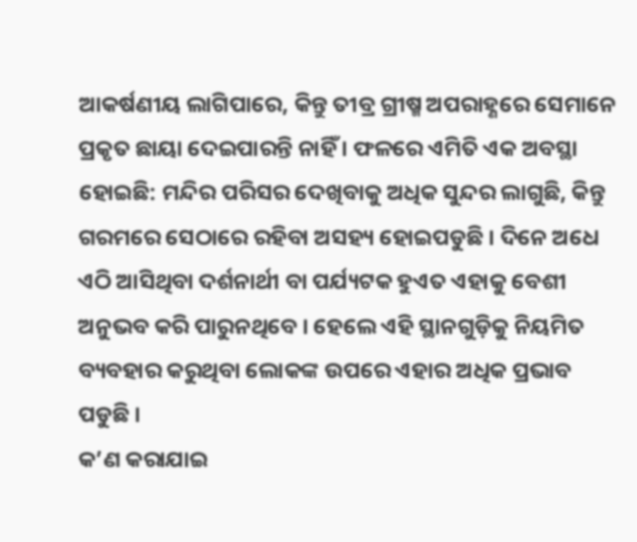ଆକର୍ଷଣୀୟ ଲାଗିପାରେ, କିନ୍ତୁ ତୀବ୍ର ଗ୍ରୀଷ୍ମ ଅପରାହ୍ଣରେ ସେମାନେ ପ୍ରକୃତ ଛାୟା ଦେଇପାରନ୍ତି ନାହିଁ । ଫଳରେ ଏମିତି ଏକ ଅବସ୍ଥା ହୋଇଛି: ମନ୍ଦିର ପରିସର ଦେଖିବାକୁ ଅଧିକ ସୁନ୍ଦର ଲାଗୁଛି, କିନ୍ତୁ ଗରମରେ ସେଠାରେ ରହିବା ଅସହ୍ୟ ହୋଇପଡୁଛି । ଦିନେ ଅଧେ ଏଠି ଆସିଥିବା ଦର୍ଶନାର୍ଥୀ ବା ପର୍ଯ୍ୟଟକ ହୁଏତ ଏହାକୁ ବେଶୀ ଅନୁଭବ କରି ପାରୁନଥିବେ । ହେଲେ ଏହି ସ୍ଥାନଗୁଡ଼ିକୁ ନିୟମିତ ବ୍ୟବହାର କରୁଥିବା ଲୋକଙ୍କ ଉପରେ ଏହାର ଅଧିକ ପ୍ରଭାବ ପଡୁଛି ।
କ’ଣ କରାଯାଇ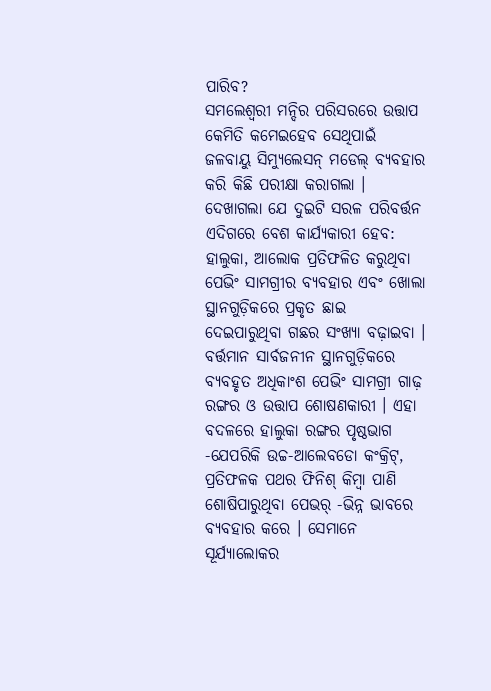ପାରିବ?
ସମଲେଶ୍ୱରୀ ମନ୍ଦିର ପରିସରରେ ଉତ୍ତାପ କେମିତି କମେଇହେବ ସେଥିପାଇଁ ଜଳବାୟୁ ସିମ୍ୟୁଲେସନ୍ ମଡେଲ୍ ବ୍ୟବହାର କରି କିଛି ପରୀକ୍ଷା କରାଗଲା । ଦେଖାଗଲା ଯେ ଦୁଇଟି ସରଳ ପରିବର୍ତ୍ତନ ଏଦିଗରେ ବେଶ କାର୍ଯ୍ୟକାରୀ ହେବ: ହାଲୁକା, ଆଲୋକ ପ୍ରତିଫଳିତ କରୁଥିବା ପେଭିଂ ସାମଗ୍ରୀର ବ୍ୟବହାର ଏବଂ ଖୋଲା ସ୍ଥାନଗୁଡ଼ିକରେ ପ୍ରକୃତ ଛାଇ ଦେଇପାରୁଥିବା ଗଛର ସଂଖ୍ୟା ବଢ଼ାଇବା ।
ବର୍ତ୍ତମାନ ସାର୍ବଜନୀନ ସ୍ଥାନଗୁଡ଼ିକରେ ବ୍ୟବହୃତ ଅଧିକାଂଶ ପେଭିଂ ସାମଗ୍ରୀ ଗାଢ଼ ରଙ୍ଗର ଓ ଉତ୍ତାପ ଶୋଷଣକାରୀ । ଏହା ବଦଳରେ ହାଲୁକା ରଙ୍ଗର ପୃଷ୍ଠଭାଗ -ଯେପରିକି ଉଚ୍ଚ-ଆଲେବଡୋ କଂକ୍ରିଟ୍, ପ୍ରତିଫଳକ ପଥର ଫିନିଶ୍ କିମ୍ବା ପାଣି ଶୋଷିପାରୁଥିବା ପେଭର୍ -ଭିନ୍ନ ଭାବରେ ବ୍ୟବହାର କରେ । ସେମାନେ ସୂର୍ଯ୍ୟାଲୋକର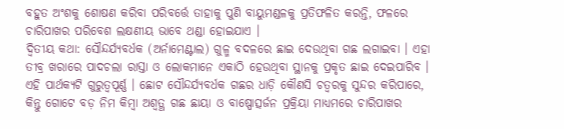ବହୁତ ଅଂଶକୁ ଶୋଷଣ କରିବା ପରିବର୍ତ୍ତେ ତାହାକୁ ପୁଣି ବାୟୁମଣ୍ଡଳକୁ ପ୍ରତିଫଳିତ କରନ୍ତି, ଫଳରେ ଚାରିପାଖର ପରିବେଶ ଲକ୍ଷଣୀୟ ଭାବେ ଥଣ୍ଡା ହୋଇଯାଏ ।
ଦ୍ୱିତୀୟ କଥା: ସୌନ୍ଦର୍ଯ୍ୟବର୍ଧକ (ଅର୍ନାମେଣ୍ଟାଲ) ଗୁଳ୍ମ ବଦଳରେ ଛାଇ ଦେଉଥିବା ଗଛ ଲଗାଇବା । ଏହା ତୀବ୍ର ଖରାରେ ପାଦଚଲା ରାସ୍ତା ଓ ଲୋକମାନେ ଏକାଠି ହେଉଥିବା ସ୍ଥାନକୁ ପ୍ରକୃତ ଛାଇ ଦେଇପାରିବ । ଏହି ପାର୍ଥକ୍ୟଟି ଗୁରୁତ୍ୱପୂର୍ଣ୍ଣ । ଛୋଟ ସୌନ୍ଦର୍ଯ୍ୟବର୍ଧକ ଗଛର ଧାଡ଼ି କୌଣସି ଚତ୍ୱରକୁ ସୁନ୍ଦର କରିପାରେ, କିନ୍ତୁ ଗୋଟେ ବଡ଼ ନିମ କିମ୍ବା ଅଶ୍ୱତ୍ଥ ଗଛ ଛାୟା ଓ ବାଷ୍ପୋତ୍ସର୍ଜନ ପ୍ରକ୍ରିୟା ମାଧ୍ୟମରେ ଚାରିପାଖର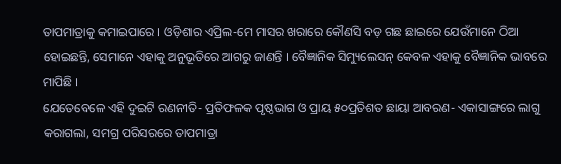ତାପମାତ୍ରାକୁ କମାଇପାରେ । ଓଡ଼ିଶାର ଏପ୍ରିଲ-ମେ ମାସର ଖରାରେ କୌଣସି ବଡ଼ ଗଛ ଛାଇରେ ଯେଉଁମାନେ ଠିଆ ହୋଇଛନ୍ତି, ସେମାନେ ଏହାକୁ ଅନୁଭୂତିରେ ଆଗରୁ ଜାଣନ୍ତି । ବୈଜ୍ଞାନିକ ସିମ୍ୟୁଲେସନ୍ କେବଳ ଏହାକୁ ବୈଜ୍ଞାନିକ ଭାବରେ ମାପିଛି ।
ଯେତେବେଳେ ଏହି ଦୁଇଟି ରଣନୀତି- ପ୍ରତିଫଳକ ପୃଷ୍ଠଭାଗ ଓ ପ୍ରାୟ ୫୦ପ୍ରତିଶତ ଛାୟା ଆବରଣ- ଏକାସାଙ୍ଗରେ ଲାଗୁ କରାଗଲା, ସମଗ୍ର ପରିସରରେ ତାପମାତ୍ରା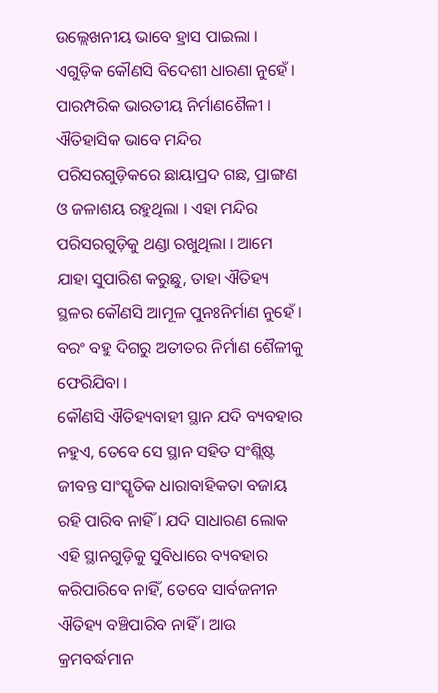ଉଲ୍ଲେଖନୀୟ ଭାବେ ହ୍ରାସ ପାଇଲା । ଏଗୁଡ଼ିକ କୌଣସି ବିଦେଶୀ ଧାରଣା ନୁହେଁ । ପାରମ୍ପରିକ ଭାରତୀୟ ନିର୍ମାଣଶୈଳୀ । ଐତିହାସିକ ଭାବେ ମନ୍ଦିର ପରିସରଗୁଡ଼ିକରେ ଛାୟାପ୍ରଦ ଗଛ, ପ୍ରାଙ୍ଗଣ ଓ ଜଳାଶୟ ରହୁଥିଲା । ଏହା ମନ୍ଦିର ପରିସରଗୁଡ଼ିକୁ ଥଣ୍ଡା ରଖୁଥିଲା । ଆମେ ଯାହା ସୁପାରିଶ କରୁଛୁ, ତାହା ଐତିହ୍ୟ ସ୍ଥଳର କୌଣସି ଆମୂଳ ପୁନଃନିର୍ମାଣ ନୁହେଁ । ବରଂ ବହୁ ଦିଗରୁ ଅତୀତର ନିର୍ମାଣ ଶୈଳୀକୁ ଫେରିଯିବା ।
କୌଣସି ଐତିହ୍ୟବାହୀ ସ୍ଥାନ ଯଦି ବ୍ୟବହାର ନହୁଏ, ତେବେ ସେ ସ୍ଥାନ ସହିତ ସଂଶ୍ଲିଷ୍ଟ ଜୀବନ୍ତ ସାଂସ୍କୃତିକ ଧାରାବାହିକତା ବଜାୟ ରହି ପାରିବ ନାହିଁ । ଯଦି ସାଧାରଣ ଲୋକ ଏହି ସ୍ଥାନଗୁଡ଼ିକୁ ସୁବିଧାରେ ବ୍ୟବହାର କରିପାରିବେ ନାହିଁ, ତେବେ ସାର୍ବଜନୀନ ଐତିହ୍ୟ ବଞ୍ଚିପାରିବ ନାହିଁ । ଆଉ କ୍ରମବର୍ଦ୍ଧମାନ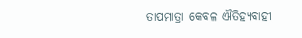ତାପମାତ୍ରା କେବଳ ଐତିହ୍ୟବାହୀ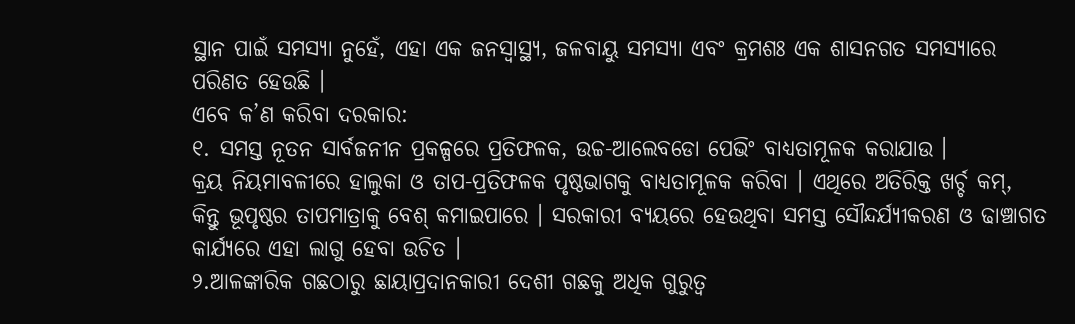ସ୍ଥାନ ପାଇଁ ସମସ୍ୟା ନୁହେଁ, ଏହା ଏକ ଜନସ୍ୱାସ୍ଥ୍ୟ, ଜଳବାୟୁ ସମସ୍ୟା ଏବଂ କ୍ରମଶଃ ଏକ ଶାସନଗତ ସମସ୍ୟାରେ ପରିଣତ ହେଉଛି ।
ଏବେ କ’ଣ କରିବା ଦରକାର:
୧. ସମସ୍ତ ନୂତନ ସାର୍ବଜନୀନ ପ୍ରକଳ୍ପରେ ପ୍ରତିଫଳକ, ଉଚ୍ଚ-ଆଲେବଡୋ ପେଭିଂ ବାଧ୍ୟତାମୂଳକ କରାଯାଉ ।
କ୍ରୟ ନିୟମାବଳୀରେ ହାଲୁକା ଓ ତାପ-ପ୍ରତିଫଳକ ପୃଷ୍ଠଭାଗକୁ ବାଧ୍ୟତାମୂଳକ କରିବା । ଏଥିରେ ଅତିରିକ୍ତ ଖର୍ଚ୍ଚ କମ୍, କିନ୍ତୁ ଭୂପୃଷ୍ଠର ତାପମାତ୍ରାକୁ ବେଶ୍ କମାଇପାରେ । ସରକାରୀ ବ୍ୟୟରେ ହେଉଥିବା ସମସ୍ତ ସୌନ୍ଦର୍ଯ୍ୟୀକରଣ ଓ ଢାଞ୍ଚାଗତ କାର୍ଯ୍ୟରେ ଏହା ଲାଗୁ ହେବା ଉଚିତ ।
୨.ଆଳଙ୍କାରିକ ଗଛଠାରୁ ଛାୟାପ୍ରଦାନକାରୀ ଦେଶୀ ଗଛକୁ ଅଧିକ ଗୁରୁତ୍ୱ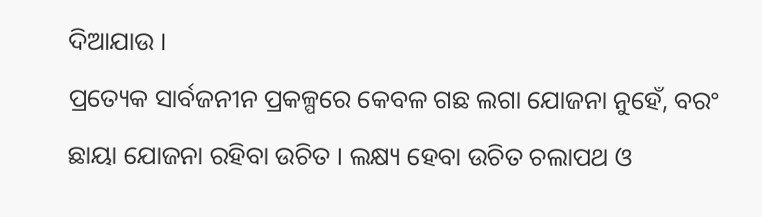ଦିଆଯାଉ ।
ପ୍ରତ୍ୟେକ ସାର୍ବଜନୀନ ପ୍ରକଳ୍ପରେ କେବଳ ଗଛ ଲଗା ଯୋଜନା ନୁହେଁ, ବରଂ ଛାୟା ଯୋଜନା ରହିବା ଉଚିତ । ଲକ୍ଷ୍ୟ ହେବା ଉଚିତ ଚଲାପଥ ଓ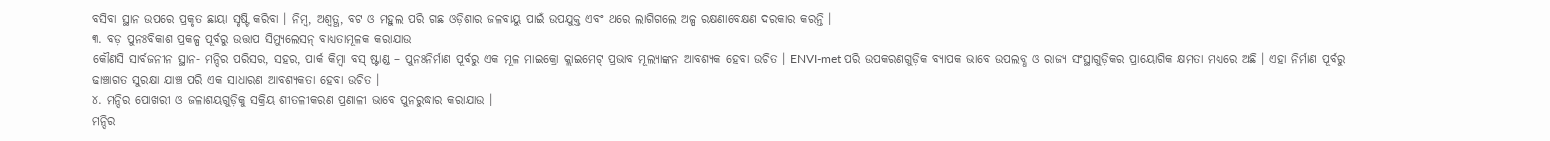ବସିବା ସ୍ଥାନ ଉପରେ ପ୍ରକୃତ ଛାୟା ସୃଷ୍ଟି କରିବା । ନିମ୍ବ, ଅଶ୍ୱତ୍ଥ, ବଟ ଓ ମହୁଲ ପରି ଗଛ ଓଡ଼ିଶାର ଜଳବାୟୁ ପାଇଁ ଉପଯୁକ୍ତ ଏବଂ ଥରେ ଲାଗିଗଲେ ଅଳ୍ପ ରକ୍ଷଣାବେକ୍ଷଣ ଦରକାର କରନ୍ତି ।
୩. ବଡ଼ ପୁନଃବିକାଶ ପ୍ରକଳ୍ପ ପୂର୍ବରୁ ଉତ୍ତାପ ସିମ୍ୟୁଲେସନ୍ ବାଧ୍ୟତାମୂଳକ କରାଯାଉ
କୌଣସି ସାର୍ବଜନୀନ ସ୍ଥାନ- ମନ୍ଦିର ପରିସର, ସହର, ପାର୍କ କିମ୍ବା ବସ୍ ଷ୍ଟାଣ୍ଡ – ପୁନଃନିର୍ମାଣ ପୂର୍ବରୁ ଏକ ମୂଳ ମାଇକ୍ରୋ କ୍ଲାଇମେଟ୍ ପ୍ରଭାବ ମୂଲ୍ୟାଙ୍କନ ଆବଶ୍ୟକ ହେବା ଉଚିତ । ENVI-met ପରି ଉପକରଣଗୁଡ଼ିକ ବ୍ୟାପକ ଭାବେ ଉପଲବ୍ଧ ଓ ରାଜ୍ୟ ସଂସ୍ଥାଗୁଡ଼ିକର ପ୍ରାୟୋଗିକ କ୍ଷମତା ମଧ୍ୟରେ ଅଛି । ଏହା ନିର୍ମାଣ ପୂର୍ବରୁ ଢାଞ୍ଚାଗତ ସୁରକ୍ଷା ଯାଞ୍ଚ ପରି ଏକ ସାଧାରଣ ଆବଶ୍ୟକତା ହେବା ଉଚିତ ।
୪. ମନ୍ଦିର ପୋଖରୀ ଓ ଜଳାଶୟଗୁଡ଼ିକୁ ସକ୍ରିୟ ଶୀତଳୀକରଣ ପ୍ରଣାଳୀ ଭାବେ ପୁନରୁଦ୍ଧାର କରାଯାଉ ।
ମନ୍ଦିର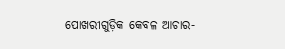ପୋଖରୀଗୁଡ଼ିକ କେବଳ ଆଚାର-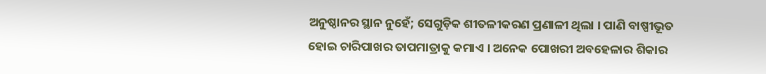ଅନୁଷ୍ଠାନର ସ୍ଥାନ ନୁହେଁ; ସେଗୁଡ଼ିକ ଶୀତଳୀକରଣ ପ୍ରଣାଳୀ ଥିଲା । ପାଣି ବାଷ୍ପୀଭୂତ ହୋଇ ଚାରିପାଖର ତାପମାତ୍ରାକୁ କମାଏ । ଅନେକ ପୋଖରୀ ଅବହେଳାର ଶିକାର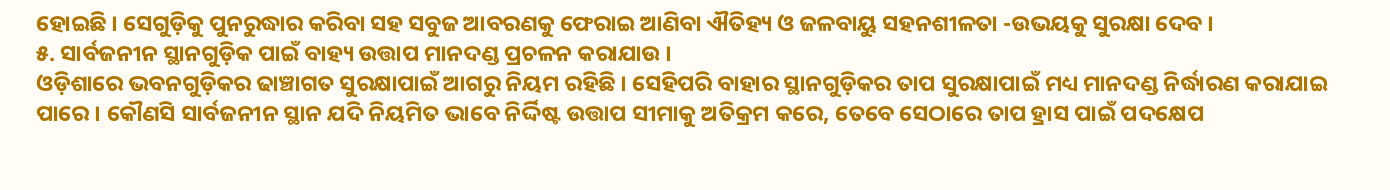ହୋଇଛି । ସେଗୁଡ଼ିକୁ ପୁନରୁଦ୍ଧାର କରିବା ସହ ସବୁଜ ଆବରଣକୁ ଫେରାଇ ଆଣିବା ଐତିହ୍ୟ ଓ ଜଳବାୟୁ ସହନଶୀଳତା -ଉଭୟକୁ ସୁରକ୍ଷା ଦେବ ।
୫. ସାର୍ବଜନୀନ ସ୍ଥାନଗୁଡ଼ିକ ପାଇଁ ବାହ୍ୟ ଉତ୍ତାପ ମାନଦଣ୍ଡ ପ୍ରଚଳନ କରାଯାଉ ।
ଓଡ଼ିଶାରେ ଭବନଗୁଡ଼ିକର ଢାଞ୍ଚାଗତ ସୁରକ୍ଷାପାଇଁ ଆଗରୁ ନିୟମ ରହିଛି । ସେହିପରି ବାହାର ସ୍ଥାନଗୁଡ଼ିକର ତାପ ସୁରକ୍ଷାପାଇଁ ମଧ୍ୟ ମାନଦଣ୍ଡ ନିର୍ଦ୍ଧାରଣ କରାଯାଇ ପାରେ । କୌଣସି ସାର୍ବଜନୀନ ସ୍ଥାନ ଯଦି ନିୟମିତ ଭାବେ ନିର୍ଦ୍ଦିଷ୍ଟ ଉତ୍ତାପ ସୀମାକୁ ଅତିକ୍ରମ କରେ, ତେବେ ସେଠାରେ ତାପ ହ୍ରାସ ପାଇଁ ପଦକ୍ଷେପ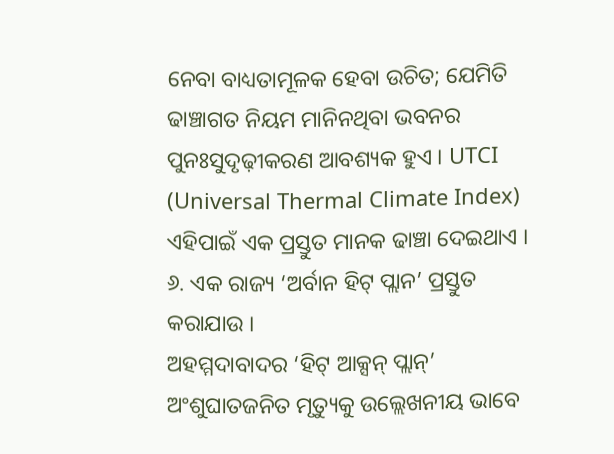ନେବା ବାଧ୍ୟତାମୂଳକ ହେବା ଉଚିତ; ଯେମିତି ଢାଞ୍ଚାଗତ ନିୟମ ମାନିନଥିବା ଭବନର ପୁନଃସୁଦୃଢ଼ୀକରଣ ଆବଶ୍ୟକ ହୁଏ । UTCI (Universal Thermal Climate Index) ଏହିପାଇଁ ଏକ ପ୍ରସ୍ତୁତ ମାନକ ଢାଞ୍ଚା ଦେଇଥାଏ ।
୬. ଏକ ରାଜ୍ୟ ‘ଅର୍ବାନ ହିଟ୍ ପ୍ଲାନ’ ପ୍ରସ୍ତୁତ କରାଯାଉ ।
ଅହମ୍ମଦାବାଦର ‘ହିଟ୍ ଆକ୍ସନ୍ ପ୍ଲାନ୍’ ଅଂଶୁଘାତଜନିତ ମୃତ୍ୟୁକୁ ଉଲ୍ଲେଖନୀୟ ଭାବେ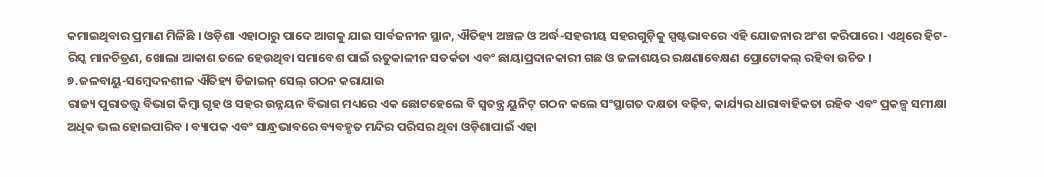କମାଇଥିବାର ପ୍ରମାଣ ମିଳିଛି । ଓଡ଼ିଶା ଏହାଠାରୁ ପାଦେ ଆଗକୁ ଯାଇ ସାର୍ବଜନୀନ ସ୍ଥାନ, ଐତିହ୍ୟ ଅଞ୍ଚଳ ଓ ଅର୍ଦ୍ଧ-ସହରୀୟ ସହରଗୁଡ଼ିକୁ ସ୍ପଷ୍ଟଭାବରେ ଏହି ଯୋଜନାର ଅଂଶ କରିପାରେ । ଏଥିରେ ହିଟ-ରିସ୍କ ମାନଚିତ୍ରଣ, ଖୋଲା ଆକାଶ ତଳେ ହେଉଥିବା ସମାବେଶ ପାଇଁ ଋତୁକାଳୀନ ସତର୍କତା ଏବଂ ଛାୟାପ୍ରଦାନକାରୀ ଗଛ ଓ ଜଳାଶୟର ରକ୍ଷଣାବେକ୍ଷଣ ପ୍ରୋଟୋକଲ୍ ରହିବା ଉଚିତ ।
୭.ଜଳବାୟୁ-ସମ୍ବେଦନଶୀଳ ଐତିହ୍ୟ ଡିଜାଇନ୍ ସେଲ୍ ଗଠନ କରାଯାଉ
ରାଜ୍ୟ ପୁରାତତ୍ତ୍ୱ ବିଭାଗ କିମ୍ବା ଗୃହ ଓ ସହର ଉନ୍ନୟନ ବିଭାଗ ମଧ୍ୟରେ ଏକ ଛୋଟହେଲେ ବି ସ୍ୱତନ୍ତ୍ର ୟୁନିଟ୍ ଗଠନ କଲେ ସଂସ୍ଥାଗତ ଦକ୍ଷତା ବଢ଼ିବ, କାର୍ଯ୍ୟର ଧାରାବାହିକତା ରହିବ ଏବଂ ପ୍ରକଳ୍ପ ସମୀକ୍ଷା ଅଧିକ ଭଲ ହୋଇପାରିବ । ବ୍ୟାପକ ଏବଂ ସାନ୍ଧ୍ରଭାବରେ ବ୍ୟବହୃତ ମନ୍ଦିର ପରିସର ଥିବା ଓଡ଼ିଶାପାଇଁ ଏହା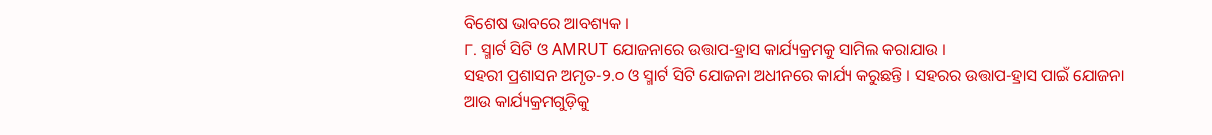ବିଶେଷ ଭାବରେ ଆବଶ୍ୟକ ।
୮. ସ୍ମାର୍ଟ ସିଟି ଓ AMRUT ଯୋଜନାରେ ଉତ୍ତାପ-ହ୍ରାସ କାର୍ଯ୍ୟକ୍ରମକୁ ସାମିଲ କରାଯାଉ ।
ସହରୀ ପ୍ରଶାସନ ଅମୃତ-୨.୦ ଓ ସ୍ମାର୍ଟ ସିଟି ଯୋଜନା ଅଧୀନରେ କାର୍ଯ୍ୟ କରୁଛନ୍ତି । ସହରର ଉତ୍ତାପ-ହ୍ରାସ ପାଇଁ ଯୋଜନା ଆଉ କାର୍ଯ୍ୟକ୍ରମଗୁଡ଼ିକୁ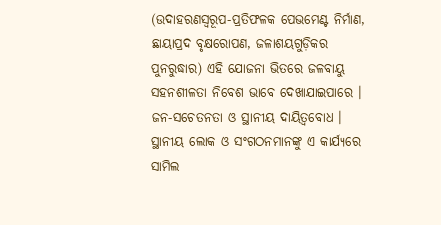(ଉଦାହରଣସ୍ୱରୂପ-ପ୍ରତିଫଳକ ପେଭମେଣ୍ଟ ନିର୍ମାଣ, ଛାୟାପ୍ରଦ ବୃକ୍ଷରୋପଣ, ଜଳାଶୟଗୁଡ଼ିକର ପୁନରୁଦ୍ଧାର) ଏହି ଯୋଜନା ଭିତରେ ଜଳବାୟୁ ସହନଶୀଳତା ନିବେଶ ଭାବେ ଦେଖାଯାଇପାରେ ।
ଜନ-ସଚେତନତା ଓ ସ୍ଥାନୀୟ ଦାୟିତ୍ୱବୋଧ ।
ସ୍ଥାନୀୟ ଲୋକ ଓ ସଂଗଠନମାନଙ୍କୁ ଏ କାର୍ଯ୍ୟରେ ସାମିଲ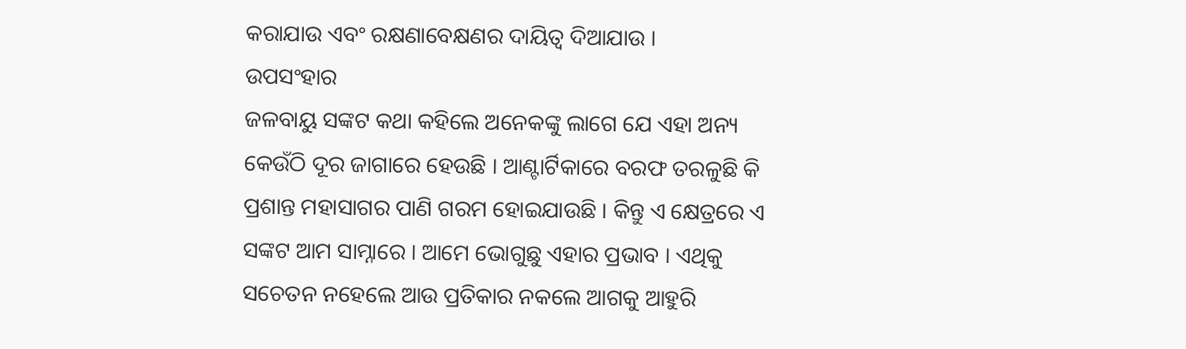କରାଯାଉ ଏବଂ ରକ୍ଷଣାବେକ୍ଷଣର ଦାୟିତ୍ୱ ଦିଆଯାଉ ।
ଉପସଂହାର
ଜଳବାୟୁ ସଙ୍କଟ କଥା କହିଲେ ଅନେକଙ୍କୁ ଲାଗେ ଯେ ଏହା ଅନ୍ୟ କେଉଁଠି ଦୂର ଜାଗାରେ ହେଉଛି । ଆଣ୍ଟାର୍ଟିକାରେ ବରଫ ତରଳୁଛି କି ପ୍ରଶାନ୍ତ ମହାସାଗର ପାଣି ଗରମ ହୋଇଯାଉଛି । କିନ୍ତୁ ଏ କ୍ଷେତ୍ରରେ ଏ ସଙ୍କଟ ଆମ ସାମ୍ନାରେ । ଆମେ ଭୋଗୁଛୁ ଏହାର ପ୍ରଭାବ । ଏଥିକୁ ସଚେତନ ନହେଲେ ଆଉ ପ୍ରତିକାର ନକଲେ ଆଗକୁ ଆହୁରି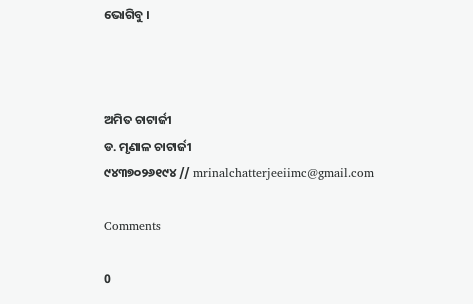ଭୋଗିବୁ ।



ଅମିତ ଚାଟାର୍ଜୀ
ଡ. ମୃଣାଳ ଚାଟାର୍ଜୀ
୯୪୩୭୦୨୬୧୯୪ // mrinalchatterjeeiimc@gmail.com

Comments

0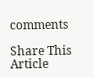comments

Share This Article